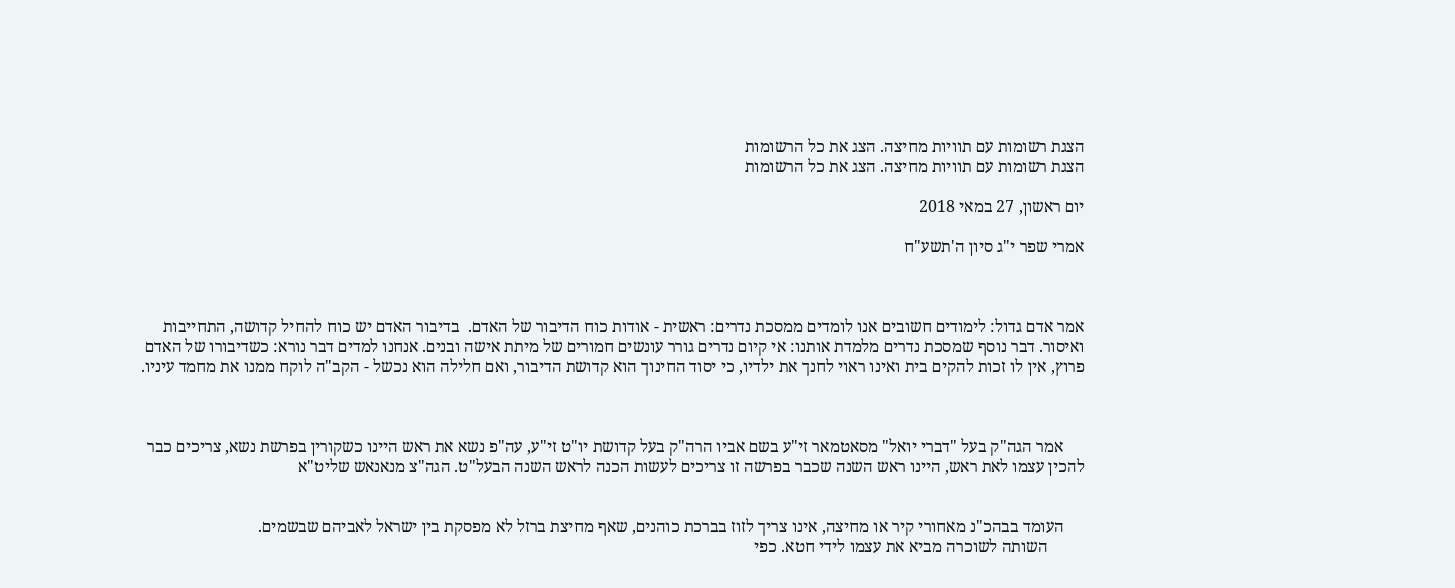הצגת רשומות עם תוויות מחיצה. הצג את כל הרשומות
הצגת רשומות עם תוויות מחיצה. הצג את כל הרשומות

יום ראשון, 27 במאי 2018

אמרי שפר י"ג סיון ה'תשע"ח



אמר אדם גדול: לימודים חשובים אנו לומדים ממסכת נדרים: ראשית - אודות כוח הדיבור של האדם.  בדיבור האדם יש כוח להחיל קדושה, התחייבות ואיסור. דבר נוסף שמסכת נדרים מלמדת אותנו: אי קיום נדרים גורר עונשים חמורים של מיתת אישה ובנים. אנחנו למדים דבר נורא: כשדיבורו של האדם פרוץ, אין לו זכות להקים בית ואינו ראוי לחנך את ילדיו, כי יסוד החינוך הוא קדושת הדיבור, ואם חלילה הוא נכשל - הקב"ה לוקח ממנו את מחמד עיניו.



     אמר הגה"ק בעל "דברי יואל" מסאטמאר זי"ע בשם אביו הרה"ק בעל קדושת יו"ט זי"ע, עה"פ נשא את ראש היינו כשקורין בפרשת נשא, צריכים כבר להכין עצמו לאת ראש, היינו ראש השנה שכבר בפרשה זו צריכים לעשות הכנה לראש השנה הבעל"ט. הגה"צ מנאנאש שליט"א


     העומד בבהכ"נ מאחורי קיר או מחיצה, אינו צריך לזוז בברכת כוהנים, שאף מחיצת ברזל לא מפסקת בין ישראל לאביהם שבשמים.
         השותה לשוכרה מביא את עצמו לידי חטא. כפי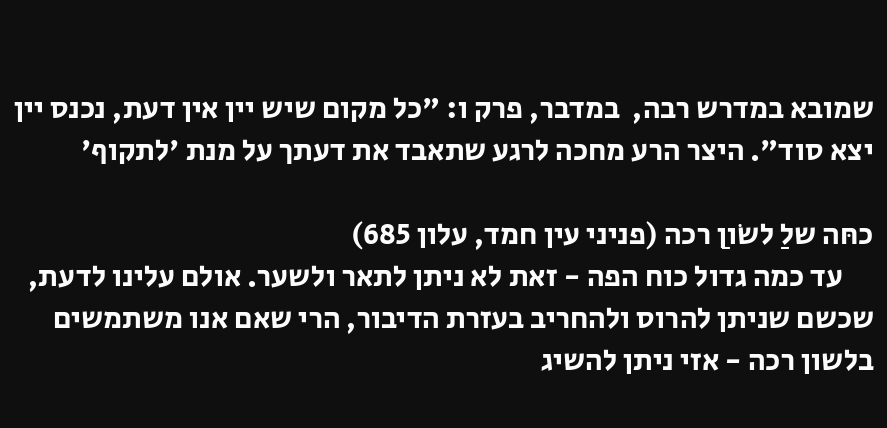שמובא במדרש רבה,  במדבר, פרק ו: "כל מקום שיש יין אין דעת, נכנס יין יצא סוד". היצר הרע מחכה לרגע שתאבד את דעתך על מנת 'לתקוף'

כחּה שלַ לשֹוןַ רכה (פניני עין חמד, עלון 685)
     עד כמה גדול כוח הפה - זאת לא ניתן לתאר ולשער. אולם עלינו לדעת, שכשם שניתן להרוס ולהחריב בעזרת הדיבור, הרי שאם אנו משתמשים בלשון רכה - אזי ניתן להשיג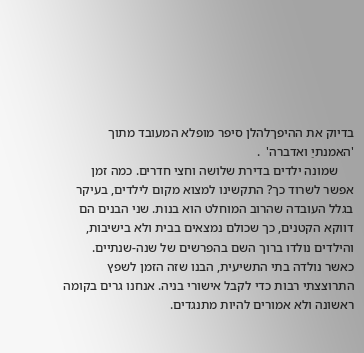בדיוק את ההיפךלהלן סיפר מופלא המעובד מתוך 'האמנתיַ ואדברה'  .
     שמונה ילדים בדירת שלושה וחצי חדרים. כמה זמן אפשר לשרוד כך? התקשינו למצוא מקום לילדים, בעיקר בגלל העובדה שהרוב המוחלט הוא בנות. שני הבנים הם דווקא הקטנים, כך שכולם נמצאים בבית ולא בישיבות, והילדים נולדו ברוך השם בהפרשים של שנה-שנתיים. כאשר נולדה בתי התשיעית, הבנו שזה הזמן לשפץ התרוצצתי רבות כדי לקבל אישורי בניה. אנחנו גרים בקומה ראשונה ולא אמורים להיות מתנגדים.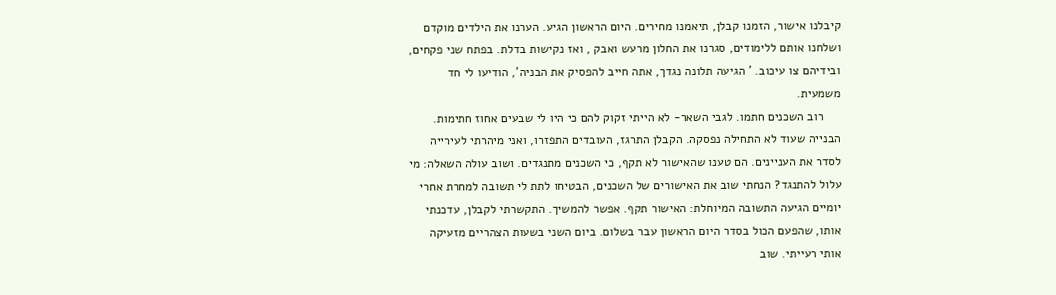קיבלנו אישור, הזמנו קבלן, תיאמנו מחירים. היום הראשון הגיע. הערנו את הילדים מוקדם ושלחנו אותם ללימודים, סגרנו את החלון מרעש ואבק , ואז נקישות בדלת. בפתח שני פקחים, ובידיהם צו עיכוב. ' הגיעה תלונה נגדך, אתה חייב להפסיק את הבניה', הודיעו לי חד משמעית.
     רוב השכנים חתמו. לגבי השאר- לא הייתי זקוק להם כי היו לי שבעים אחוז חתימות. הבנייה שעוד לא התחילה נפסקה. הקבלן התרגז, העובדים התפזרו, ואני מיהרתי לעירייה לסדר את העניינים. הם טענו שהאישור לא תקף, כי השכנים מתנגדים. ושוב עולה השאלה: מי עלול להתנגד? הנחתי שוב את האישורים של השכנים, הבטיחו לתת לי תשובה למחרת אחרי יומיים הגיעה התשובה המיוחלת: האישור תקף. אפשר להמשיך. התקשרתי לקבלן, עדכנתי אותו, שהפעם הכול בסדר היום הראשון עבר בשלום. ביום השני בשעות הצהריים מזעיקה אותי רעייתי. שוב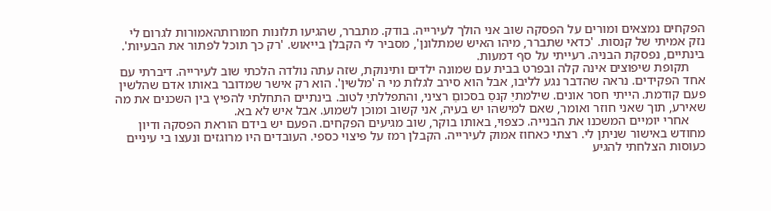הפקחים נמצאים ומורים על הפסקה שוב אני הולך לעירייה. בודק. מתברר, שהגיעו תלונות חמורותהאמורות לגרום לי נזק אמיתי של קנסות. 'כדאי שתברר, מיהו האיש שמתלונן', מסביר לי הקבלן בייאוש. 'רק כך תוכל לפתור את הבעיות'. בינתיים, נפסקת הבניה. רעייתי על סף דמעות.
     תקופת שיפוצים אינה קלה ובפרט בבית עם שמונה ילדים ותינוקת, שזה עתה נולדה הלכתי שוב לעירייה. דיברתי עם אחד הפקידים. נראה שהדבר נגע לליבו, אבל הוא סירב לגלות מי ה 'מלשין'. הוא רק אישר שמדובר באותו אדם שהלשין פעם קודמת. הייתי חסר אונים. שילמתיַ קנסַ בסכוםַ רציני, והתפללתיַ לטוב. בינתיים התחלתי להפיץ בין השכנים את מה שאירע, תוך שאני חוזר ואומר, שאם למישהו יש בעיה, אני קשוב ומוכן לשמוע. אבל איש לא בא.
     אחרי יומיים המשכנו את הבנייה. כצפוי, באותו בוקר, שוב מגיעים הפקחים. הפעם יש בידם הוראת הפסקה ודיון מחודש באישור שניתן לי. רצתי כאחוז אמוק לעירייה. הקבלן רמז על פיצוי כספי. העובדים היו מרוגזים ונעצו בי עיניים כעוסות הצלחתי להגיע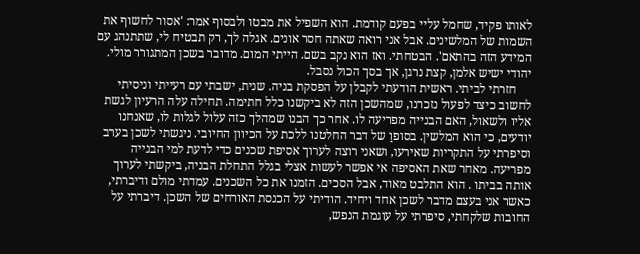לאותו פקיד, שחמל עליי בפעם קודמת. הוא השפיל את מבטו ולבסוף אמר: 'אסור לחשוף את השמות של המלשינים. אבל אני רואה שאתה חסר אונים. אגלה לך, רק תבטיח לי, שתתנהג עם המידע הזה בהתאם'. הבטחתי. ואז הוא נקב בשם. הייתי המום. מדובר בשכן המתגורר מולי. יהודי ישיש אלמן, קצת נרגן, אך בסך הכול נסבל.
     חזרתי לביתי. ראשית הודעתי לקבלן על הפסקת בניה. שנית, ישבתי עם רעייתי וניסיתי לחשוב כיצד לפעול נזכרנו, שמהשכן הזה לא ביקשנו כלל חתימה. תחילה עלה הרעיון לגשת אליו ולשאול, האם הבנייה מפריעה לו. אחר כך הבנו שמהלך כזה עלול לגלות לו, שאנחנו יודעים, כי הוא המלשין. בסופוַ של דבר החלטנו ללכת על הכיוון החיובי. ניגשתי לשכן בערב וסיפרתי על התקריות שאירעו, ושאני רוצה לערוך אסיפת שכנים כדי לדעת למי הבנייה מפריעה. מאחר שאת האסיפה אי אפשר לעשות אצלי בגלל התחלת הבניה, ביקשתי לערוך אותה בביתו . הוא התלבט מאוד, אבל הסכים. הזמנו את כל השכנים. עמדתי מולם ודיברתי, כאשר אני בעצם מדבר לשכן אחד ויחיד. הודיתי על הכנסת האורחים של השכן. דיברתי על החובות שלקחתי, סיפרתי על עוגמת הנפש,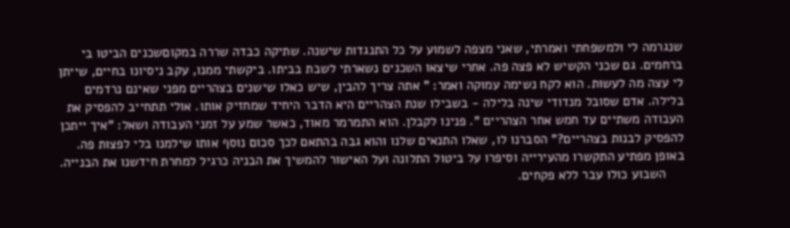שנגרמה לי ולמשפחתי ואמרתי, שאני מצפה לשמוע על כל התנגדות שישנה. שתיקה כבדה שררה במקוםשכנים הביטו בי ברחמים. גם שכני הקשיש לא פצה פה. אחרי שיצאו השכנים נשארתי לשבת בביתו. ביקשתי ממנו, עקב ניסיונו בחיים, שייתן לי עצה מה לעשות. הוא לקח נשימה עמוקה ואמר: " אתה צריך להבין, שיש כאלו שישנים בצהריים מפני שאינם נרדמים בלילה. אדם שסובל מנדודי שינה בלילה - בשבילו שנת הצהריים היא הדבר היחיד שמחזיק אותו. אולי תתחייב להפסיק את העבודה משתיים עד חמש אחר הצהריים ". פנינו לקבלן. הוא התמרמר מאוד, כאשר שמע על זמני העבודה ושאל: "איך ייתכן להפסיק לבנות בצהריים?" הסברנו לו, שאלו התנאים שלנו והוא גבה בהתאם לכך סכום נוסף אותו שילמנו בלי לפצות פה. באופן מפתיע התקשרו מהעירייה וסיפרו על ביטול התלונה ועל האישור להמשיך את הבניה כרגיל למחרת חידשנו את הבנייה.
     השבוע כולו עבר ללא פקחים.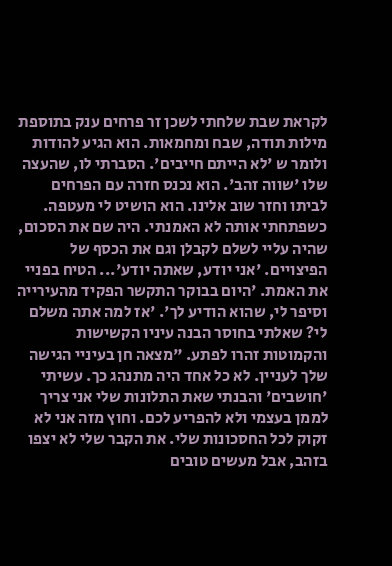לקראת שבת שלחתי לשכן זר פרחים ענק בתוספת מילות תודה, שבח ומחמאות. הוא הגיע להודות ולומר ש 'לא הייתם חייבים'. הסברתי לו, שהעצה שלו 'שווה זהב'. הוא נכנס חזרה עם הפרחים לביתו וחזר שוב אלינו. הוא הושיט לי מעטפה. כשפתחתי אותה לא האמנתי. היה שם את הסכום, שהיה עליי לשלם לקבלן וגם את הכסף של הפיצויים. 'אני יודע, שאתה יודע'... הטיח בפניי את האמת. 'היום בבוקר התקשר הפקיד מהעירייה וסיפר לי, שהוא הודיע לך'. 'אז למה אתה משלם לי? שאלתי בחוסר הבנה עיניו הקשישות והקמוטות זהרו לפתע. "מצאה חן בעיניי הגישה שלך לעניין. לא כל אחד היה מתנהג כך. עשיתי 'חושבים' והבנתי שאת התלונות שלי אני צריך לממן בעצמי ולא להפריע לכם. וחוץ מזה אני לא זקוק לכל החסכונות שלי. את הקבר שלי לא יצפו בזהב, אבל מעשים טובים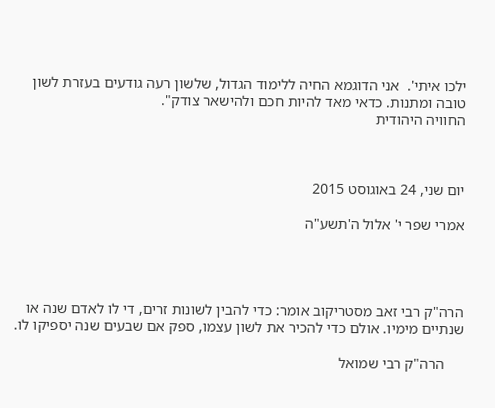ילכו איתי'.  אני הדוגמא החיה ללימוד הגדול, שלשון רעה גודעים בעזרת לשון טובה ומתנות. כדאי מאד להיות חכם ולהישאר צודק".
החוויה היהודית



יום שני, 24 באוגוסט 2015

אמרי שפר י' אלול ה'תשע"ה




הרה"ק רבי זאב מסטריקוב אומר: כדי להבין לשונות זרים, די לו לאדם שנה או שנתיים מימיו. אולם כדי להכיר את לשון עצמו, ספק אם שבעים שנה יספיקו לו.

     הרה"ק רבי שמואל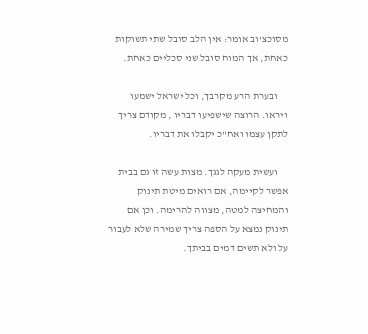מסוכצ'וב אומר: אין הלב סובל שתי תשוקות כאחת, אך המוח סובל שני סכליים כאחת.

     ובערת הרע מקרבך, וכל ישראל ישמעו ויראו. הרוצה שישפיעו דבריו , מקודם צריך לתקן עצמו ואח"כ יקבלו את דבריו.

     ועשית מעקה לגגך. מצות עשה זו גם בבית אפשר לקיימה, אם רואים מיטת תינוק והמחיצה למטה, מצווה להרימה. וכן אם תינוק נמצא על הספה צריך שמירה שלא לעבור על ולא תשים דמים בביתך.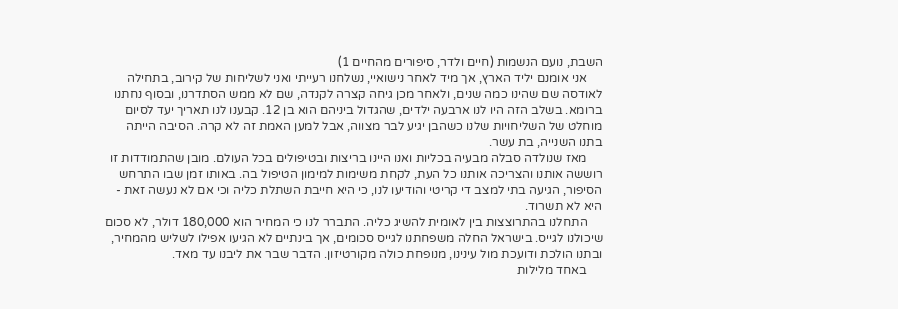השבת, נועם הנשמות (חיים ולדר, סיפורים מהחיים 1)
     אני אומנם יליד הארץ, אך מיד לאחר נישואיי, נשלחנו רעייתי ואני לשליחות של קירוב, בתחילה לאודסה שם שהינו כמה שנים, ולאחר מכן גיחה קצרה לקנדה, שם לא ממש הסתדרנו, ובסוף נחתנו ברומא. בשלב הזה היו לנו ארבעה ילדים, שהגדול ביניהם הוא בן 12. קבענו לנו תאריך יעד לסיום מוחלט של השליחויות שלנו כשהבן יגיע לבר מצווה, אבל למען האמת זה לא קרה. הסיבה הייתה בתנו השנייה, בת עשר.
     מאז שנולדה סבלה מבעיה בכליות ואנו היינו בריצות ובטיפולים בכל העולם. מובן שהתמודדות זו רוששה אותנו והצריכה אותנו כל העת, לקחת משימות למימון הטיפול בה. באותו זמן שבו התרחש הסיפור, הגיעה בתי למצב די קריטי והודיעו לנו, כי היא חייבת השתלת כליה וכי אם לא נעשה זאת - היא לא תשרוד.
     התחלנו בהתרוצצות בין לאומית להשיג כליה. התברר לנו כי המחיר הוא 180,000 דולר, לא סכום שיכולנו לגייס. בישראל החלה משפחתנו לגייס סכומים, אך בינתיים לא הגיעו אפילו לשליש מהמחיר, ובתנו הולכת ודועכת מול עינינו, מנופחת כולה מקורטיזון. הדבר שבר את ליבנו עד מאד.
     באחד מלילות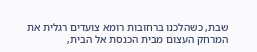שבת, כשהלכנו ברחובות רומא צועדים רגלית את המרחק העצום מבית הכנסת אל הבית,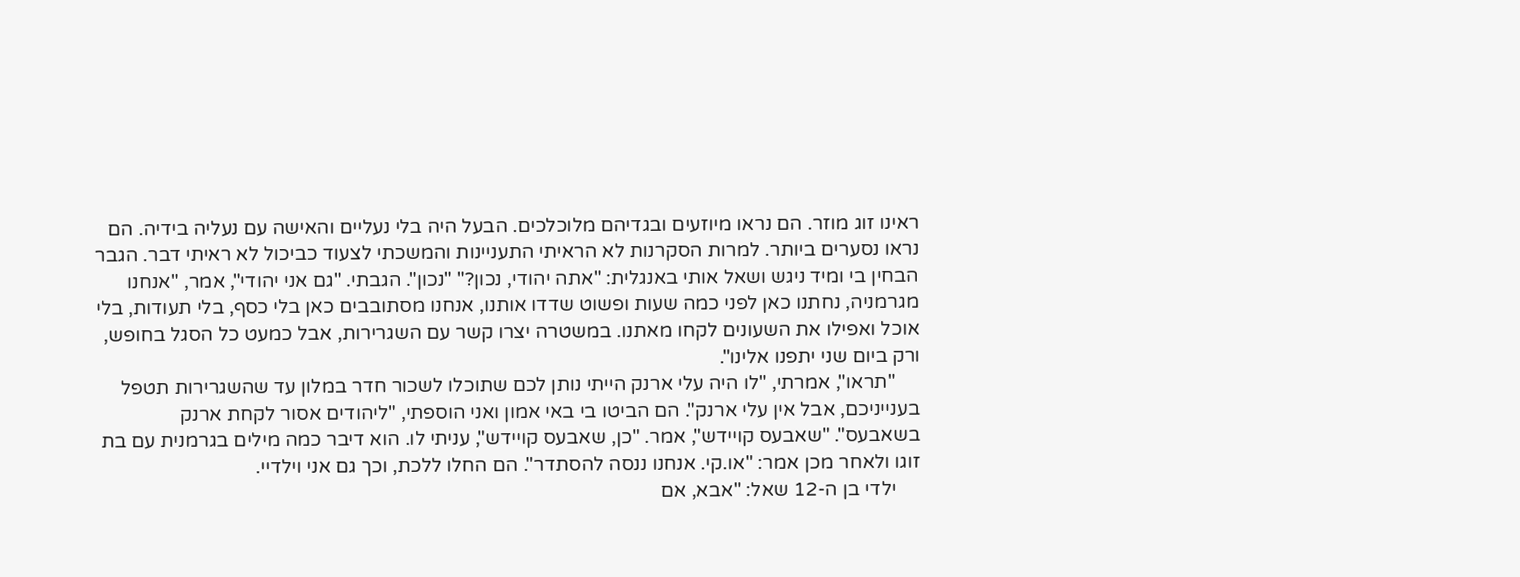ראינו זוג מוזר. הם נראו מיוזעים ובגדיהם מלוכלכים. הבעל היה בלי נעליים והאישה עם נעליה בידיה. הם נראו נסערים ביותר. למרות הסקרנות לא הראיתי התעניינות והמשכתי לצעוד כביכול לא ראיתי דבר. הגבר הבחין בי ומיד ניגש ושאל אותי באנגלית: "אתה יהודי, נכון?" "נכון". הגבתי. "גם אני יהודי", אמר, "אנחנו מגרמניה, נחתנו כאן לפני כמה שעות ופשוט שדדו אותנו, אנחנו מסתובבים כאן בלי כסף, בלי תעודות, בלי אוכל ואפילו את השעונים לקחו מאתנו. במשטרה יצרו קשר עם השגרירות, אבל כמעט כל הסגל בחופש, ורק ביום שני יתפנו אלינו".
     "תראו", אמרתי, "לו היה עלי ארנק הייתי נותן לכם שתוכלו לשכור חדר במלון עד שהשגרירות תטפל בענייניכם, אבל אין עלי ארנק". הם הביטו בי באי אמון ואני הוספתי, "ליהודים אסור לקחת ארנק בשאבעס". "שאבעס קויידש", אמר. "כן, שאבעס קויידש", עניתי לו. הוא דיבר כמה מילים בגרמנית עם בת זוגו ולאחר מכן אמר: "או.קי. אנחנו ננסה להסתדר". הם החלו ללכת, וכך גם אני וילדיי.
     ילדי בן ה-12 שאל: "אבא, אם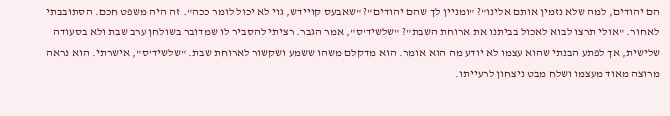הם יהודים, למה שלא נזמין אותם אלינו"? "ומניין לך שהם יהודים"? "שאבעס קויידש, גוי לא יכול לומר ככה". זה היה משפט חכם. הסתובבתי לאחור. "אולי תרצו לבוא לאכול בביתנו את ארוחת השבת"? "שלשיד'ס", אמר הגבר. רציתי להסביר לו שמדובר בשולחן ערב שבת ולא בסעודה שלישית, אך לפתע הבנתי שהוא עצמו לא יודע מה הוא אומר. הוא מדקלם משהו ששמע ושקשור לארוחת שבת. "שלשיד'ס", אישרתי. הוא נראה מרוצה מאוד מעצמו ושלח מבט ניצחון לרעייתו.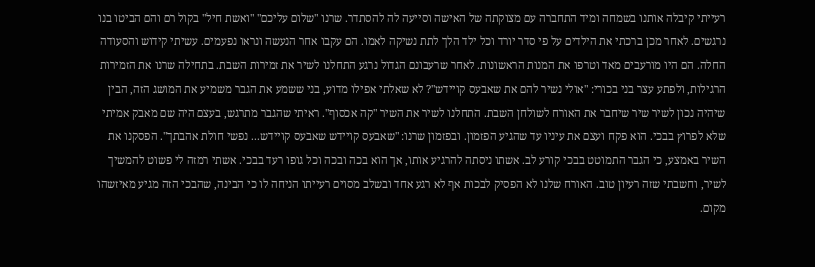רעייתי קיבלה אותנו בשמחה ומיד התחברה עם מצוקתה של האישה וסייעה לה להסתדר. שרנו "שלום עליכם" "ואשת חיל" בקול רם והם הביטו בנו נרגשים. לאחר מכן ברכתי את הילדים על פי סדר יורד וכל ילד הלך לתת נשיקה לאמו. הם עקבו אחר הנעשה ונראו נפעמים. עשיתי קידוש והסעודה החלה. הם היו מורעבים מאד וטרפו את המנות הראשונות. לאחר שרעבונם הגדול נרגע התחלנו לשיר את זמירות השבת. בתחילה שרנו את הזמירות הרגילות, ולפתע עצר בני בכורי: "אולי נשיר להם את שאבעס קויידש"? לא שאלתי אפילו מדוע, בני ששמע את הגבר משמיע את המושג הזה, הבין שיהיה נכון לשיר שיר שיחבר את האורח לשולחן השבת. התחלנו לשיר את השיר "קה אכסוף". ראיתי שהגבר מתרגש, בעצם היה שם מאבק אמיתי שלא לפרוץ בבכי. הוא פקח ועצם את עיניו עד שהגיע הפזמון. ובפזמון שרנו: "שאבעס קויידש שאבעס קויידש... נפשי חולת אהבתך". הפסקנו את השיר באמצע, כי הגבר התמוטט בבכי קורע לב. אשתו ניסתה להרגיע אותו, אך הוא בכה ובכה וכל גופו רעד בבכי. אשתי רמזה לי פשוט להמשיך לשיר, וחשבתי שזה רעיון טוב. האורח שלנו לא הפסיק לבכות אף לא רגע אחד ובשלב מסוים רעייתו הניחה לו כי הבינה, שהבכי הזה מגיע מאיזשהו מקום.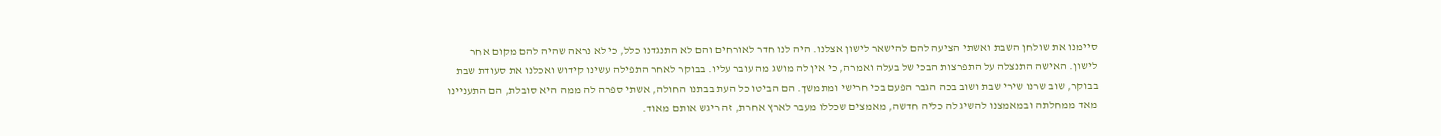סיימנו את שולחן השבת ואשתי הציעה להם להישאר לישון אצלנו. היה לנו חדר לאורחים והם לא התנגדנו כלל, כי לא נראה שהיה להם מקום אחר לישון. האישה התנצלה על התפרצות הבכי של בעלה ואמרה, כי אין לה מושג מה עובר עליו. בבוקר לאחר התפילה עשינו קידוש ואכלנו את סעודת שבת בבוקר, שוב שרנו שירי שבת ושוב בכה הגבר הפעם בכי חרישי ומתמשך. הם הביטו כל העת בבתנו החולה, אשתי ספרה לה ממה היא סובלת, הם התעניינו מאד ממחלתה ובמאמצנו להשיג לה כליה חדשה, מאמצים שכללו מעבר לארץ אחרת, זה ריגש אותם מאוד.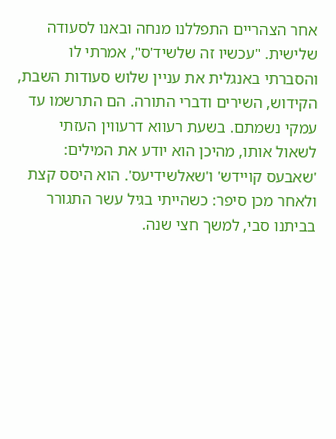אחר הצהריים התפללנו מנחה ובאנו לסעודה שלישית. "עכשיו זה שלשיד'ס", אמרתי לו והסברתי באנגלית את עניין שלוש סעודות השבת, הקידוש, השירים ודברי התורה. הם התרשמו עד עמקי נשמתם. בשעת רעווא דרעווין העזתי לשאול אותו, מהיכן הוא יודע את המילים: 'שאבעס קויידש' ו'שאלשידיעס'. הוא היסס קצת ולאחר מכן סיפר: כשהייתי בגיל עשר התגורר בביתנו סבי, למשך חצי שנה.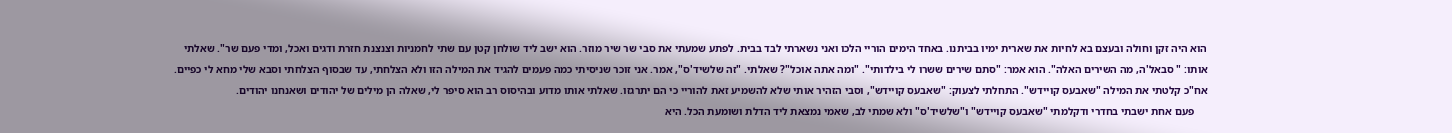הוא היה זקן וחולה ובעצם בא לחיות את שארית ימיו בביתנו. באחד הימים הוריי הלכו ואני נשארתי לבד בבית. לפתע שמעתי את סבי שר שיר מוזר. הוא ישב ליד שולחן קטן עם שתי לחמניות וצנצנת חזרת ודגים ואכל, ומדי פעם שר". שאלתי אותו: " סבאל'ה, מה השירים האלה". הוא אמר: "סתם שירים ששרו לי בילדותי". "ומה אתה אוכל"? שאלתי. "זה שלשיד'ס", אמר. אני זוכר שניסיתי כמה פעמים להגיד את המילה הזו ולא הצלחתי, עד שבסוף הצלחתי וסבא שלי מחא לי כפיים. אח"כ קלטתי את המילה "שאבעס קויידש". התחלתי לצעוק: "שאבעס קויידש", וסבי הזהיר אותי שלא להשמיע זאת להוריי כי הם יתרגזו. שאלתי אותו מדוע ובהיסוס רב הוא סיפר לי, שאלה הן מילים של יהודים ושאנחנו יהודים.
     פעם אחת ישבתי בחדרי ודקלמתי "שאבעס קויידש" ו"שלשיד'ס" ולא שמתי לב, שאמי נמצאת ליד הדלת ושומעת הכל. היא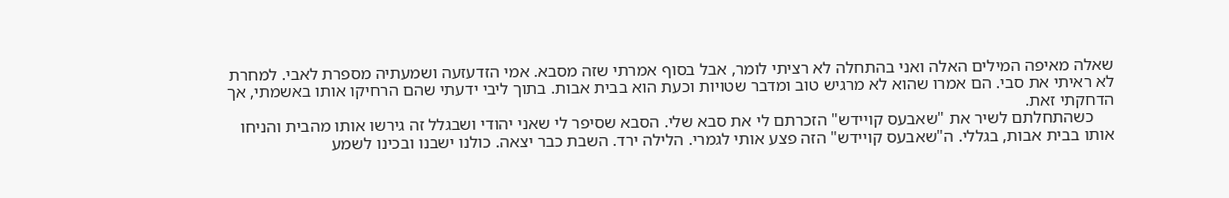שאלה מאיפה המילים האלה ואני בהתחלה לא רציתי לומר, אבל בסוף אמרתי שזה מסבא. אמי הזדעזעה ושמעתיה מספרת לאבי. למחרת לא ראיתי את סבי. הם אמרו שהוא לא מרגיש טוב ומדבר שטויות וכעת הוא בבית אבות. בתוך ליבי ידעתי שהם הרחיקו אותו באשמתי, אך הדחקתי זאת.
     כשהתחלתם לשיר את "שאבעס קויידש" הזכרתם לי את סבא שלי. הסבא שסיפר לי שאני יהודי ושבגלל זה גירשו אותו מהבית והניחו אותו בבית אבות, בגללי. ה"שאבעס קויידש" הזה פצע אותי לגמרי. הלילה ירד. השבת כבר יצאה. כולנו ישבנו ובכינו לשמע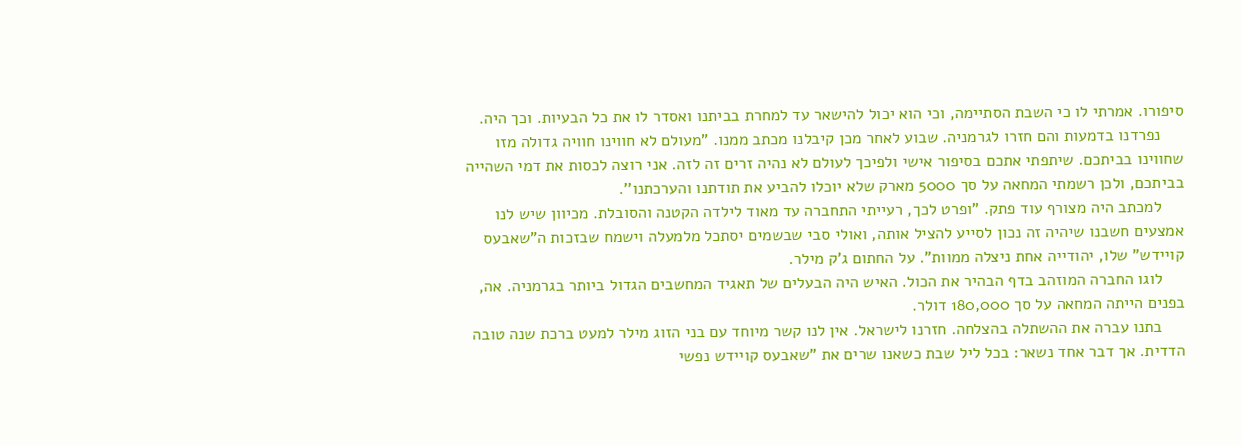סיפורו. אמרתי לו כי השבת הסתיימה, וכי הוא יכול להישאר עד למחרת בביתנו ואסדר לו את כל הבעיות. וכך היה.
     נפרדנו בדמעות והם חזרו לגרמניה. שבוע לאחר מכן קיבלנו מכתב ממנו. "מעולם לא חווינו חוויה גדולה מזו שחווינו בביתכם. שיתפתי אתכם בסיפור אישי ולפיכך לעולם לא נהיה זרים זה לזה. אני רוצה לכסות את דמי השהייה בביתכם, ולכן רשמתי המחאה על סך 5000 מארק שלא יוכלו להביע את תודתנו והערכתנו''.
     למכתב היה מצורף עוד פתק. "ופרט לכך, רעייתי התחברה עד מאוד לילדה הקטנה והסובלת. מכיוון שיש לנו אמצעים חשבנו שיהיה זה נכון לסייע להציל אותה, ואולי סבי שבשמים יסתכל מלמעלה וישמח שבזכות ה"שאבעס קויידש" שלו, יהודייה אחת ניצלה ממוות". על החתום ג'ק מילר.
     לוגו החברה המוזהב בדף הבהיר את הכול. האיש היה הבעלים של תאגיד המחשבים הגדול ביותר בגרמניה. אה, בפנים הייתה המחאה על סך 180,000 דולר.
     בתנו עברה את ההשתלה בהצלחה. חזרנו לישראל. אין לנו קשר מיוחד עם בני הזוג מילר למעט ברכת שנה טובה הדדית. אך דבר אחד נשאר: בכל ליל שבת כשאנו שרים את "שאבעס קויידש נפשי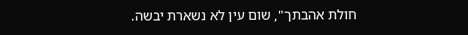חולת אהבתך", שום עין לא נשארת יבשה.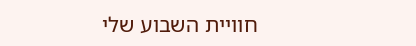חוויית השבוע שלי